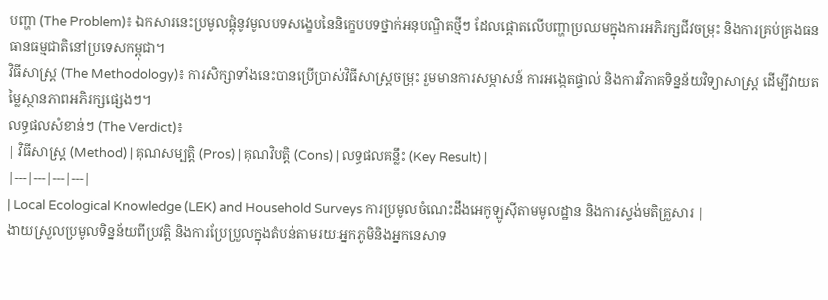បញ្ហា (The Problem)៖ ឯកសារនេះប្រមូលផ្តុំនូវមូលបទសង្ខេបនៃនិក្ខេបបទថ្នាក់អនុបណ្ឌិតថ្មីៗ ដែលផ្តោតលើបញ្ហាប្រឈមក្នុងការអភិរក្សជីវចម្រុះ និងការគ្រប់គ្រងធនធានធម្មជាតិនៅប្រទេសកម្ពុជា។
វិធីសាស្ត្រ (The Methodology)៖ ការសិក្សាទាំងនេះបានប្រើប្រាស់វិធីសាស្ត្រចម្រុះ រួមមានការសម្ភាសន៍ ការអង្កេតផ្ទាល់ និងការវិភាគទិន្នន័យវិទ្យាសាស្ត្រ ដើម្បីវាយតម្លៃស្ថានភាពអភិរក្សផ្សេងៗ។
លទ្ធផលសំខាន់ៗ (The Verdict)៖
| វិធីសាស្ត្រ (Method) | គុណសម្បត្តិ (Pros) | គុណវិបត្តិ (Cons) | លទ្ធផលគន្លឹះ (Key Result) |
|---|---|---|---|
| Local Ecological Knowledge (LEK) and Household Surveys ការប្រមូលចំណេះដឹងអេកូឡូស៊ីតាមមូលដ្ឋាន និងការស្ទង់មតិគ្រួសារ |
ងាយស្រួលប្រមូលទិន្នន័យពីប្រវត្តិ និងការប្រែប្រួលក្នុងតំបន់តាមរយៈអ្នកភូមិនិងអ្នកនេសាទ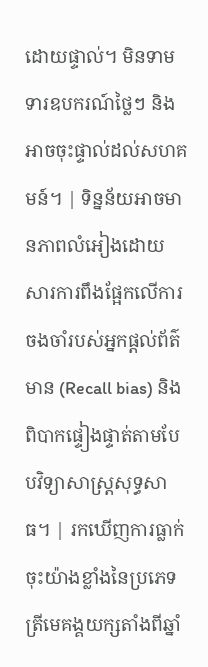ដោយផ្ទាល់។ មិនទាមទារឧបករណ៍ថ្លៃៗ និងអាចចុះផ្ទាល់ដល់សហគមន៍។ | ទិន្នន័យអាចមានភាពលំអៀងដោយសារការពឹងផ្អែកលើការចងចាំរបស់អ្នកផ្ដល់ព័ត៌មាន (Recall bias) និងពិបាកផ្ទៀងផ្ទាត់តាមបែបវិទ្យាសាស្ត្រសុទ្ធសាធ។ | រកឃើញការធ្លាក់ចុះយ៉ាងខ្លាំងនៃប្រភេទត្រីមេគង្គយក្សតាំងពីឆ្នាំ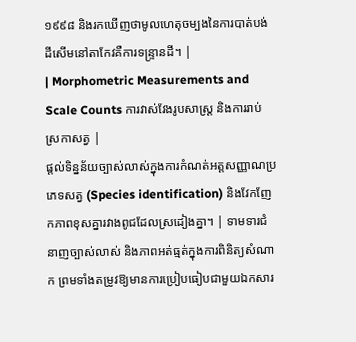១៩៩៨ និងរកឃើញថាមូលហេតុចម្បងនៃការបាត់បង់ដីសើមនៅតាកែវគឺការទន្ទ្រានដី។ |
| Morphometric Measurements and Scale Counts ការវាស់វែងរូបសាស្ត្រ និងការរាប់ស្រកាសត្វ |
ផ្តល់ទិន្នន័យច្បាស់លាស់ក្នុងការកំណត់អត្តសញ្ញាណប្រភេទសត្វ (Species identification) និងវែកញែកភាពខុសគ្នារវាងពូជដែលស្រដៀងគ្នា។ | ទាមទារជំនាញច្បាស់លាស់ និងភាពអត់ធ្មត់ក្នុងការពិនិត្យសំណាក ព្រមទាំងតម្រូវឱ្យមានការប្រៀបធៀបជាមួយឯកសារ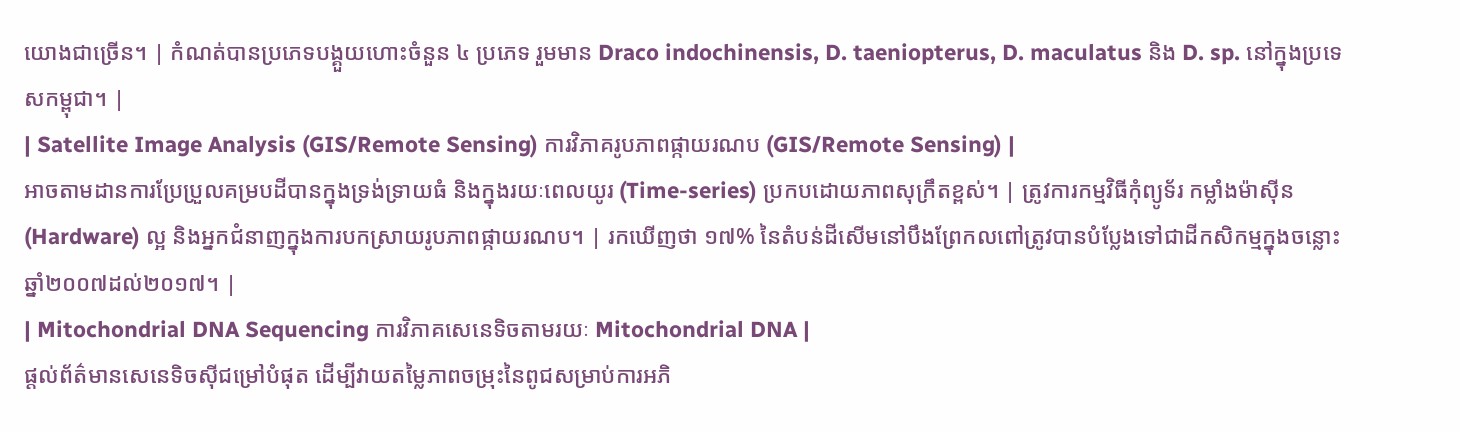យោងជាច្រើន។ | កំណត់បានប្រភេទបង្គួយហោះចំនួន ៤ ប្រភេទ រួមមាន Draco indochinensis, D. taeniopterus, D. maculatus និង D. sp. នៅក្នុងប្រទេសកម្ពុជា។ |
| Satellite Image Analysis (GIS/Remote Sensing) ការវិភាគរូបភាពផ្កាយរណប (GIS/Remote Sensing) |
អាចតាមដានការប្រែប្រួលគម្របដីបានក្នុងទ្រង់ទ្រាយធំ និងក្នុងរយៈពេលយូរ (Time-series) ប្រកបដោយភាពសុក្រឹតខ្ពស់។ | ត្រូវការកម្មវិធីកុំព្យូទ័រ កម្លាំងម៉ាស៊ីន (Hardware) ល្អ និងអ្នកជំនាញក្នុងការបកស្រាយរូបភាពផ្កាយរណប។ | រកឃើញថា ១៧% នៃតំបន់ដីសើមនៅបឹងព្រែកលពៅត្រូវបានបំប្លែងទៅជាដីកសិកម្មក្នុងចន្លោះឆ្នាំ២០០៧ដល់២០១៧។ |
| Mitochondrial DNA Sequencing ការវិភាគសេនេទិចតាមរយៈ Mitochondrial DNA |
ផ្តល់ព័ត៌មានសេនេទិចស៊ីជម្រៅបំផុត ដើម្បីវាយតម្លៃភាពចម្រុះនៃពូជសម្រាប់ការអភិ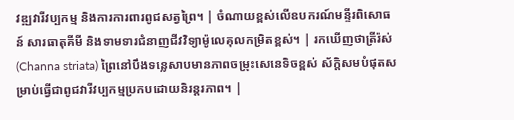វឌ្ឍវារីវប្បកម្ម និងការការពារពូជសត្វព្រៃ។ | ចំណាយខ្ពស់លើឧបករណ៍មន្ទីរពិសោធន៍ សារធាតុគីមី និងទាមទារជំនាញជីវវិទ្យាម៉ូលេគុលកម្រិតខ្ពស់។ | រកឃើញថាត្រីរ៉ស់ (Channa striata) ព្រៃនៅបឹងទន្លេសាបមានភាពចម្រុះសេនេទិចខ្ពស់ ស័ក្តិសមបំផុតសម្រាប់ធ្វើជាពូជវារីវប្បកម្មប្រកបដោយនិរន្តរភាព។ |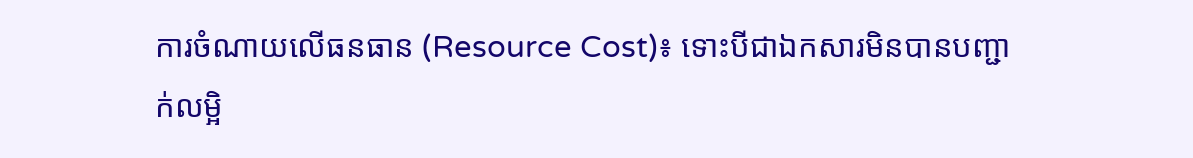ការចំណាយលើធនធាន (Resource Cost)៖ ទោះបីជាឯកសារមិនបានបញ្ជាក់លម្អិ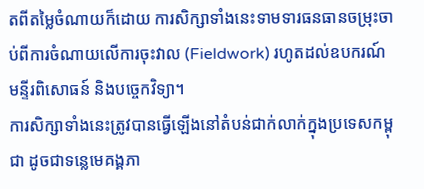តពីតម្លៃចំណាយក៏ដោយ ការសិក្សាទាំងនេះទាមទារធនធានចម្រុះចាប់ពីការចំណាយលើការចុះវាល (Fieldwork) រហូតដល់ឧបករណ៍មន្ទីរពិសោធន៍ និងបច្ចេកវិទ្យា។
ការសិក្សាទាំងនេះត្រូវបានធ្វើឡើងនៅតំបន់ជាក់លាក់ក្នុងប្រទេសកម្ពុជា ដូចជាទន្លេមេគង្គភា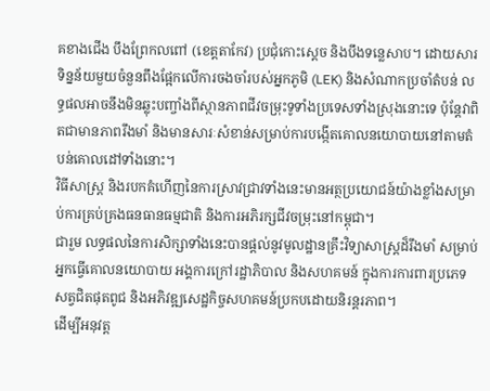គខាងជើង បឹងព្រែកលពៅ (ខេត្តតាកែវ) ប្រជុំកោះស្តេច និងបឹងទន្លេសាប។ ដោយសារទិន្នន័យមួយចំនួនពឹងផ្អែកលើការចងចាំរបស់អ្នកភូមិ (LEK) និងសំណាកប្រចាំតំបន់ លទ្ធផលអាចនឹងមិនឆ្លុះបញ្ចាំងពីស្ថានភាពជីវចម្រុះទូទាំងប្រទេសទាំងស្រុងនោះទេ ប៉ុន្តែវាពិតជាមានភាពរឹងមាំ និងមានសារៈសំខាន់សម្រាប់ការបង្កើតគោលនយោបាយនៅតាមតំបន់គោលដៅទាំងនោះ។
វិធីសាស្ត្រ និងរបកគំហើញនៃការស្រាវជ្រាវទាំងនេះមានអត្ថប្រយោជន៍យ៉ាងខ្លាំងសម្រាប់ការគ្រប់គ្រងធនធានធម្មជាតិ និងការអភិរក្សជីវចម្រុះនៅកម្ពុជា។
ជារួម លទ្ធផលនៃការសិក្សាទាំងនេះបានផ្តល់នូវមូលដ្ឋានគ្រឹះវិទ្យាសាស្ត្រដ៏រឹងមាំ សម្រាប់អ្នកធ្វើគោលនយោបាយ អង្គការក្រៅរដ្ឋាភិបាល និងសហគមន៍ ក្នុងការការពារប្រភេទសត្វជិតផុតពូជ និងអភិវឌ្ឍសេដ្ឋកិច្ចសហគមន៍ប្រកបដោយនិរន្តរភាព។
ដើម្បីអនុវត្ត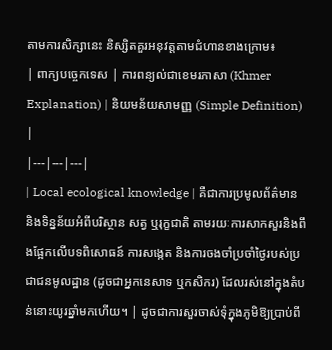តាមការសិក្សានេះ និស្សិតគួរអនុវត្តតាមជំហានខាងក្រោម៖
| ពាក្យបច្ចេកទេស | ការពន្យល់ជាខេមរភាសា (Khmer Explanation) | និយមន័យសាមញ្ញ (Simple Definition) |
|---|---|---|
| Local ecological knowledge | គឺជាការប្រមូលព័ត៌មាននិងទិន្នន័យអំពីបរិស្ថាន សត្វ ឬរុក្ខជាតិ តាមរយៈការសាកសួរនិងពឹងផ្អែកលើបទពិសោធន៍ ការសង្កេត និងការចងចាំប្រចាំថ្ងៃរបស់ប្រជាជនមូលដ្ឋាន (ដូចជាអ្នកនេសាទ ឬកសិករ) ដែលរស់នៅក្នុងតំបន់នោះយូរឆ្នាំមកហើយ។ | ដូចជាការសួរចាស់ទុំក្នុងភូមិឱ្យប្រាប់ពី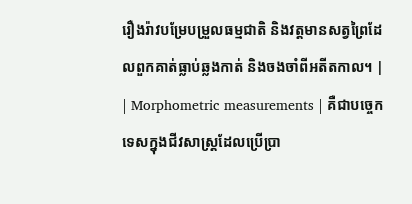រឿងរ៉ាវបម្រែបម្រួលធម្មជាតិ និងវត្តមានសត្វព្រៃដែលពួកគាត់ធ្លាប់ឆ្លងកាត់ និងចងចាំពីអតីតកាល។ |
| Morphometric measurements | គឺជាបច្ចេកទេសក្នុងជីវសាស្ត្រដែលប្រើប្រា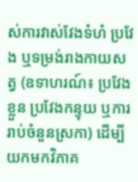ស់ការវាស់វែងទំហំ ប្រវែង ឬទម្រង់រាងកាយសត្វ (ឧទាហរណ៍៖ ប្រវែងខ្លួន ប្រវែងកន្ទុយ ឬការរាប់ចំនួនស្រកា) ដើម្បីយកមកវិភាគ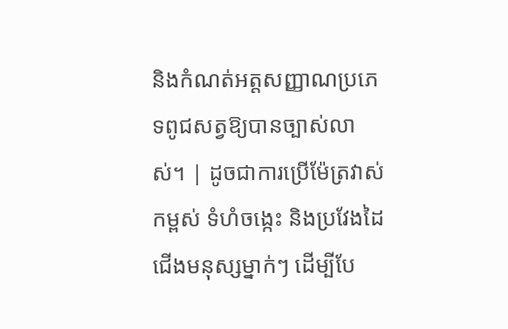និងកំណត់អត្តសញ្ញាណប្រភេទពូជសត្វឱ្យបានច្បាស់លាស់។ | ដូចជាការប្រើម៉ែត្រវាស់កម្ពស់ ទំហំចង្កេះ និងប្រវែងដៃជើងមនុស្សម្នាក់ៗ ដើម្បីបែ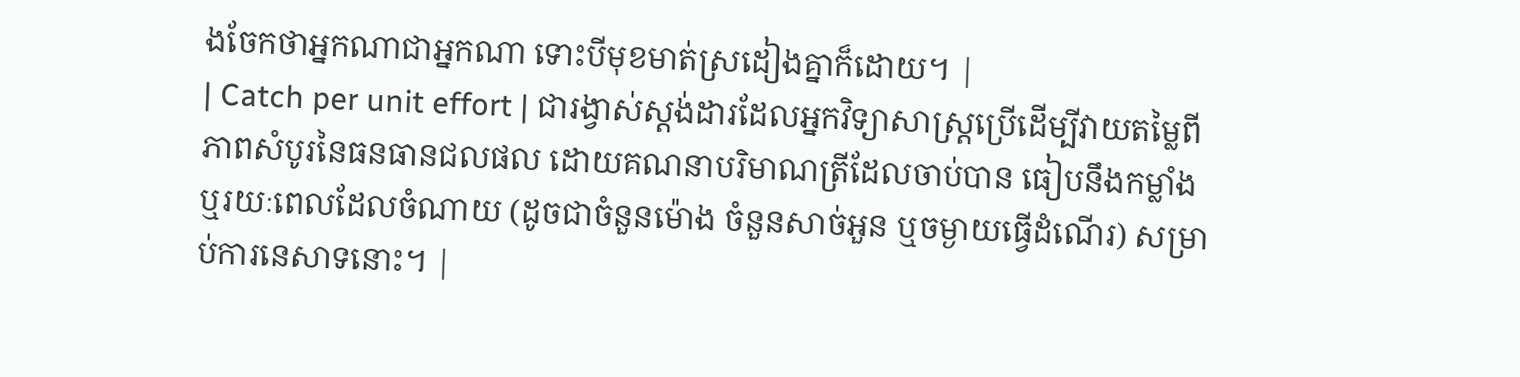ងចែកថាអ្នកណាជាអ្នកណា ទោះបីមុខមាត់ស្រដៀងគ្នាក៏ដោយ។ |
| Catch per unit effort | ជារង្វាស់ស្តង់ដារដែលអ្នកវិទ្យាសាស្ត្រប្រើដើម្បីវាយតម្លៃពីភាពសំបូរនៃធនធានជលផល ដោយគណនាបរិមាណត្រីដែលចាប់បាន ធៀបនឹងកម្លាំង ឬរយៈពេលដែលចំណាយ (ដូចជាចំនួនម៉ោង ចំនួនសាច់អួន ឬចម្ងាយធ្វើដំណើរ) សម្រាប់ការនេសាទនោះ។ |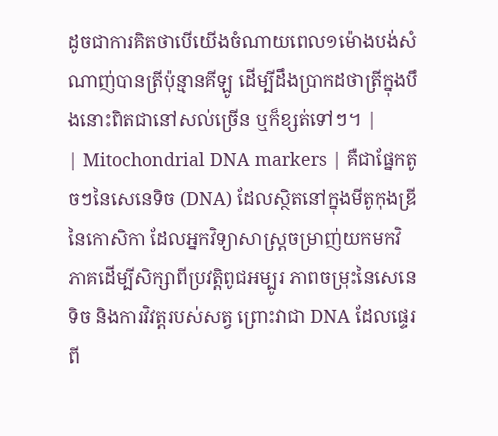ដូចជាការគិតថាបើយើងចំណាយពេល១ម៉ោងបង់សំណាញ់បានត្រីប៉ុន្មានគីឡូ ដើម្បីដឹងប្រាកដថាត្រីក្នុងបឹងនោះពិតជានៅសល់ច្រើន ឬក៏ខ្សត់ទៅៗ។ |
| Mitochondrial DNA markers | គឺជាផ្នែកតូចៗនៃសេនេទិច (DNA) ដែលស្ថិតនៅក្នុងមីតូកុងឌ្រីនៃកោសិកា ដែលអ្នកវិទ្យាសាស្ត្រចម្រាញ់យកមកវិភាគដើម្បីសិក្សាពីប្រវត្តិពូជអម្បូរ ភាពចម្រុះនៃសេនេទិច និងការវិវត្តរបស់សត្វ ព្រោះវាជា DNA ដែលផ្ទេរពី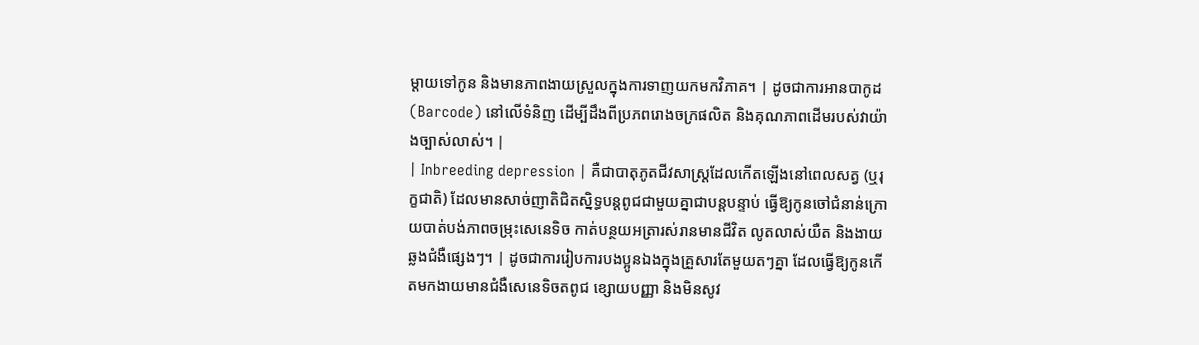ម្តាយទៅកូន និងមានភាពងាយស្រួលក្នុងការទាញយកមកវិភាគ។ | ដូចជាការអានបាកូដ (Barcode) នៅលើទំនិញ ដើម្បីដឹងពីប្រភពរោងចក្រផលិត និងគុណភាពដើមរបស់វាយ៉ាងច្បាស់លាស់។ |
| Inbreeding depression | គឺជាបាតុភូតជីវសាស្ត្រដែលកើតឡើងនៅពេលសត្វ (ឬរុក្ខជាតិ) ដែលមានសាច់ញាតិជិតស្និទ្ធបន្តពូជជាមួយគ្នាជាបន្តបន្ទាប់ ធ្វើឱ្យកូនចៅជំនាន់ក្រោយបាត់បង់ភាពចម្រុះសេនេទិច កាត់បន្ថយអត្រារស់រានមានជីវិត លូតលាស់យឺត និងងាយឆ្លងជំងឺផ្សេងៗ។ | ដូចជាការរៀបការបងប្អូនឯងក្នុងគ្រួសារតែមួយតៗគ្នា ដែលធ្វើឱ្យកូនកើតមកងាយមានជំងឺសេនេទិចតពូជ ខ្សោយបញ្ញា និងមិនសូវ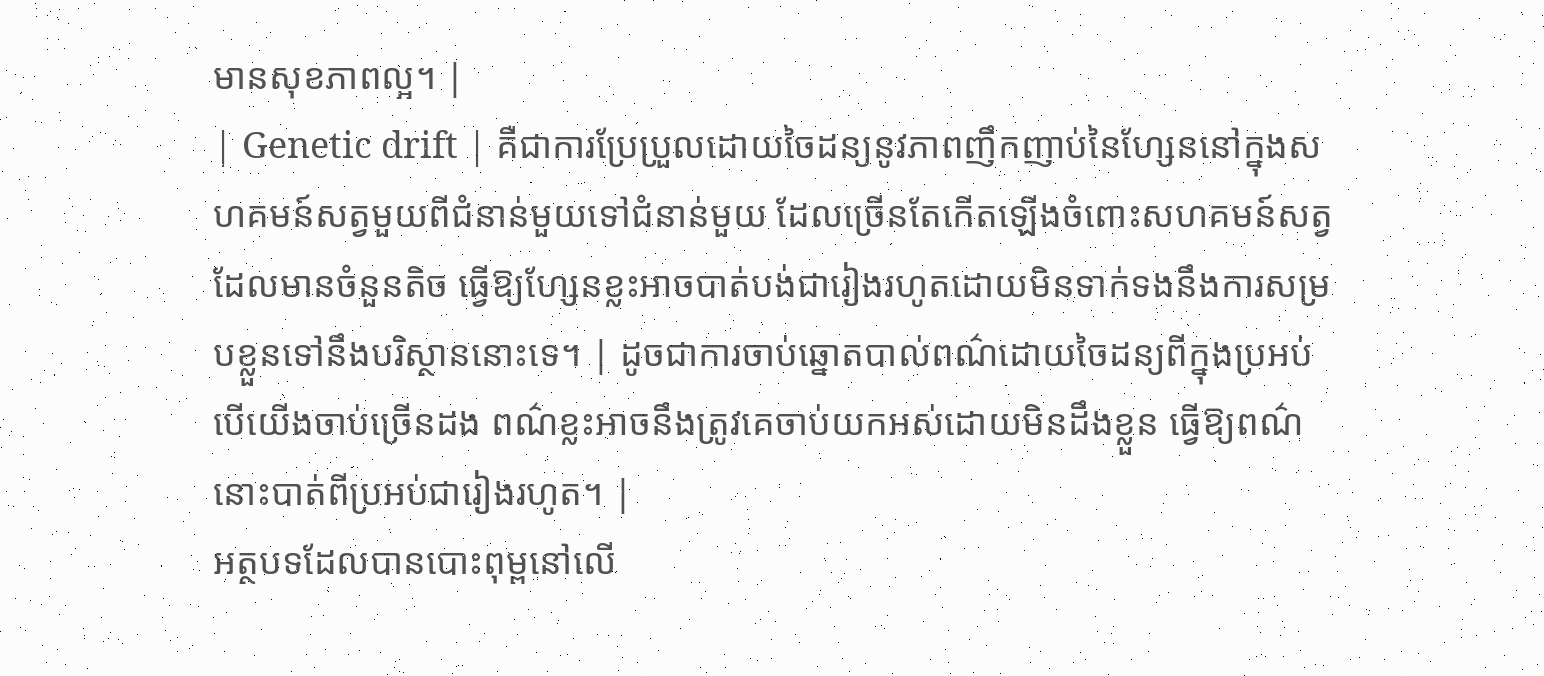មានសុខភាពល្អ។ |
| Genetic drift | គឺជាការប្រែប្រួលដោយចៃដន្យនូវភាពញឹកញាប់នៃហ្សែននៅក្នុងសហគមន៍សត្វមួយពីជំនាន់មួយទៅជំនាន់មួយ ដែលច្រើនតែកើតឡើងចំពោះសហគមន៍សត្វដែលមានចំនួនតិច ធ្វើឱ្យហ្សែនខ្លះអាចបាត់បង់ជារៀងរហូតដោយមិនទាក់ទងនឹងការសម្របខ្លួនទៅនឹងបរិស្ថាននោះទេ។ | ដូចជាការចាប់ឆ្នោតបាល់ពណ៌ដោយចៃដន្យពីក្នុងប្រអប់ បើយើងចាប់ច្រើនដង ពណ៌ខ្លះអាចនឹងត្រូវគេចាប់យកអស់ដោយមិនដឹងខ្លួន ធ្វើឱ្យពណ៌នោះបាត់ពីប្រអប់ជារៀងរហូត។ |
អត្ថបទដែលបានបោះពុម្ពនៅលើ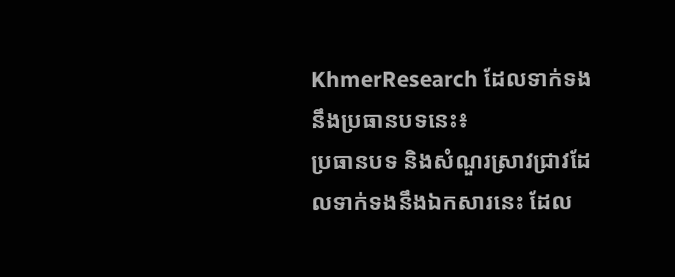KhmerResearch ដែលទាក់ទងនឹងប្រធានបទនេះ៖
ប្រធានបទ និងសំណួរស្រាវជ្រាវដែលទាក់ទងនឹងឯកសារនេះ ដែល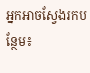អ្នកអាចស្វែងរកបន្ថែម៖